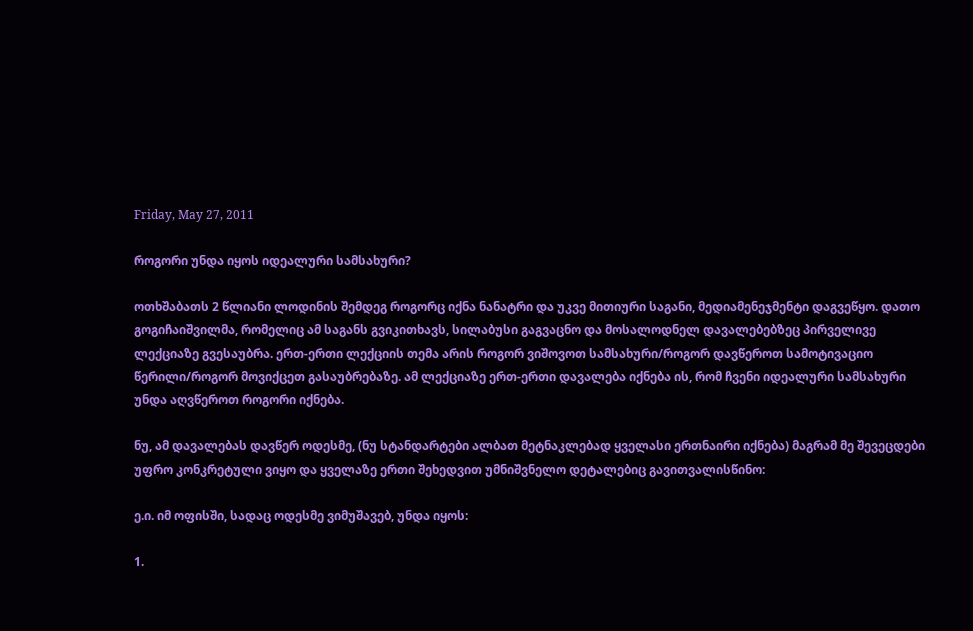Friday, May 27, 2011

როგორი უნდა იყოს იდეალური სამსახური?

ოთხშაბათს 2 წლიანი ლოდინის შემდეგ როგორც იქნა ნანატრი და უკვე მითიური საგანი, მედიამენეჯმენტი დაგვეწყო. დათო გოგიჩაიშვილმა, რომელიც ამ საგანს გვიკითხავს, სილაბუსი გაგვაცნო და მოსალოდნელ დავალებებზეც პირველივე ლექციაზე გვესაუბრა. ერთ-ერთი ლექციის თემა არის როგორ ვიშოვოთ სამსახური/როგორ დავწეროთ სამოტივაციო წერილი/როგორ მოვიქცეთ გასაუბრებაზე. ამ ლექციაზე ერთ-ერთი დავალება იქნება ის, რომ ჩვენი იდეალური სამსახური უნდა აღვწეროთ როგორი იქნება.

ნუ, ამ დავალებას დავწერ ოდესმე, (ნუ სტანდარტები ალბათ მეტნაკლებად ყველასი ერთნაირი იქნება) მაგრამ მე შევეცდები უფრო კონკრეტული ვიყო და ყველაზე ერთი შეხედვით უმნიშვნელო დეტალებიც გავითვალისწინო:

ე.ი. იმ ოფისში, სადაც ოდესმე ვიმუშავებ, უნდა იყოს:

1.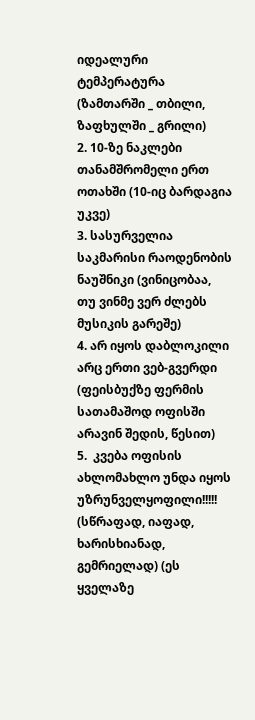იდეალური ტემპერატურა (ზამთარში _ თბილი, ზაფხულში _ გრილი)
2. 10-ზე ნაკლები თანამშრომელი ერთ ოთახში (10-იც ბარდაგია უკვე)
3. სასურველია საკმარისი რაოდენობის ნაუშნიკი (ვინიცობაა, თუ ვინმე ვერ ძლებს მუსიკის გარეშე)
4. არ იყოს დაბლოკილი არც ერთი ვებ-გვერდი (ფეისბუქზე ფერმის სათამაშოდ ოფისში არავინ შედის, წესით)
5.  კვება ოფისის ახლომახლო უნდა იყოს უზრუნველყოფილი!!!!! (სწრაფად, იაფად, ხარისხიანად, გემრიელად) (ეს ყველაზე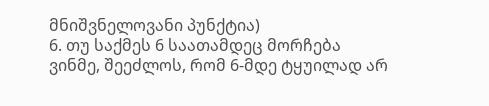მნიშვნელოვანი პუნქტია)
6. თუ საქმეს 6 საათამდეც მორჩება ვინმე, შეეძლოს, რომ 6-მდე ტყუილად არ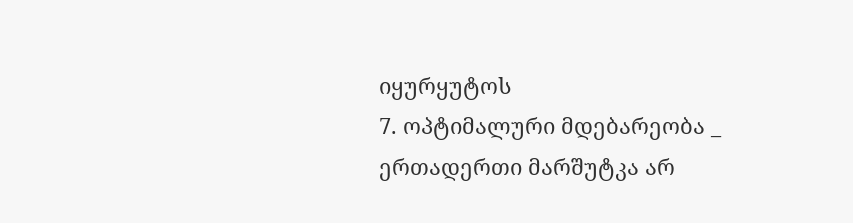იყურყუტოს
7. ოპტიმალური მდებარეობა _ ერთადერთი მარშუტკა არ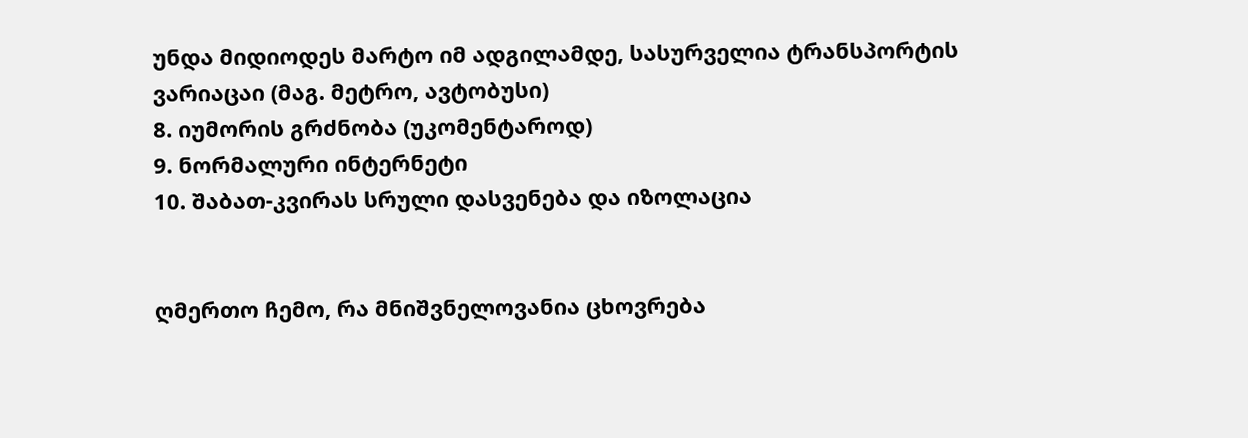უნდა მიდიოდეს მარტო იმ ადგილამდე, სასურველია ტრანსპორტის ვარიაცაი (მაგ. მეტრო, ავტობუსი)
8. იუმორის გრძნობა (უკომენტაროდ)
9. ნორმალური ინტერნეტი
10. შაბათ-კვირას სრული დასვენება და იზოლაცია


ღმერთო ჩემო, რა მნიშვნელოვანია ცხოვრება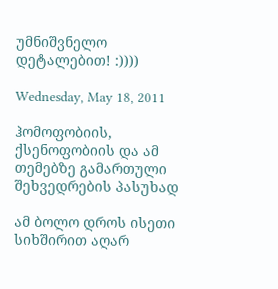უმნიშვნელო დეტალებით! :))))

Wednesday, May 18, 2011

ჰომოფობიის, ქსენოფობიის და ამ თემებზე გამართული შეხვედრების პასუხად

ამ ბოლო დროს ისეთი სიხშირით აღარ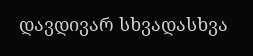დავდივარ სხვადასხვა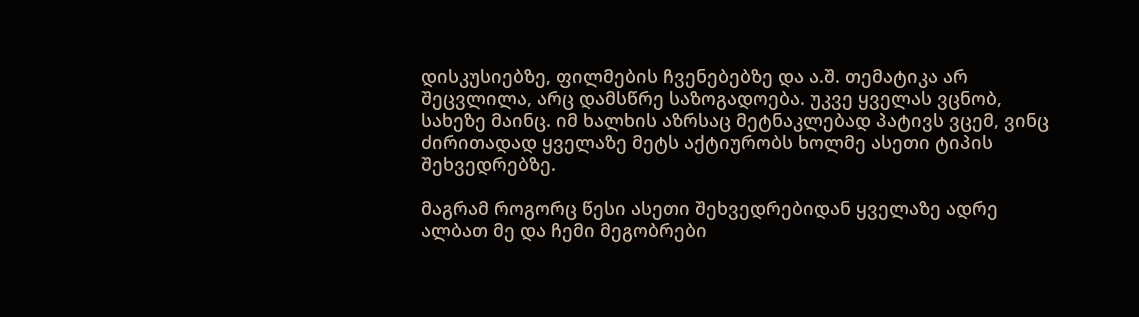დისკუსიებზე, ფილმების ჩვენებებზე და ა.შ. თემატიკა არ შეცვლილა, არც დამსწრე საზოგადოება. უკვე ყველას ვცნობ, სახეზე მაინც. იმ ხალხის აზრსაც მეტნაკლებად პატივს ვცემ, ვინც ძირითადად ყველაზე მეტს აქტიურობს ხოლმე ასეთი ტიპის შეხვედრებზე.

მაგრამ როგორც წესი ასეთი შეხვედრებიდან ყველაზე ადრე ალბათ მე და ჩემი მეგობრები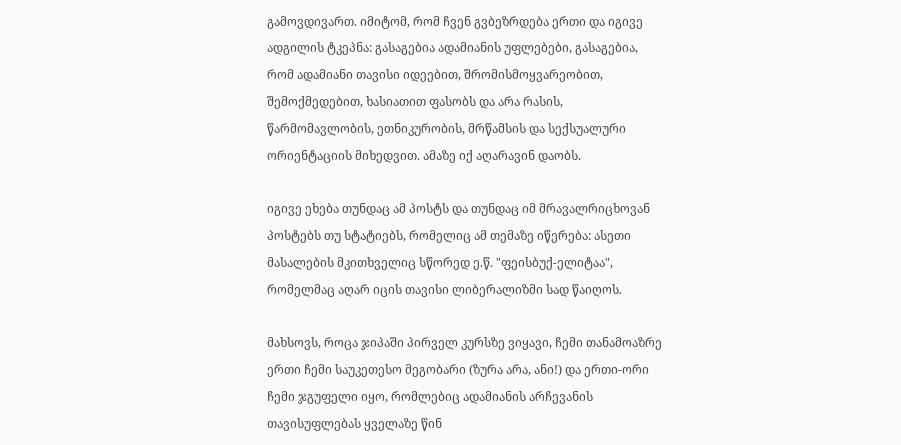გამოვდივართ. იმიტომ, რომ ჩვენ გვბეზრდება ერთი და იგივე ადგილის ტკეპნა: გასაგებია ადამიანის უფლებები, გასაგებია, რომ ადამიანი თავისი იდეებით, შრომისმოყვარეობით, შემოქმედებით, ხასიათით ფასობს და არა რასის, წარმომავლობის, ეთნიკურობის, მრწამსის და სექსუალური ორიენტაციის მიხედვით. ამაზე იქ აღარავინ დაობს.

იგივე ეხება თუნდაც ამ პოსტს და თუნდაც იმ მრავალრიცხოვან პოსტებს თუ სტატიებს, რომელიც ამ თემაზე იწერება: ასეთი მასალების მკითხველიც სწორედ ე.წ. "ფეისბუქ-ელიტაა", რომელმაც აღარ იცის თავისი ლიბერალიზმი სად წაიღოს.

მახსოვს, როცა ჯიპაში პირველ კურსზე ვიყავი, ჩემი თანამოაზრე ერთი ჩემი საუკეთესო მეგობარი (ზურა არა, ანი!) და ერთი-ორი ჩემი ჯგუფელი იყო, რომლებიც ადამიანის არჩევანის თავისუფლებას ყველაზე წინ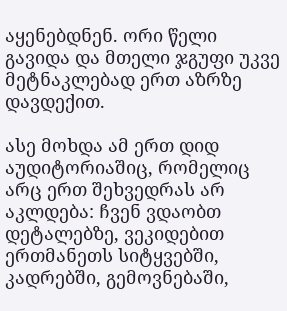აყენებდნენ. ორი წელი გავიდა და მთელი ჯგუფი უკვე მეტნაკლებად ერთ აზრზე დავდექით.

ასე მოხდა ამ ერთ დიდ აუდიტორიაშიც, რომელიც არც ერთ შეხვედრას არ აკლდება: ჩვენ ვდაობთ დეტალებზე, ვეკიდებით ერთმანეთს სიტყვებში, კადრებში, გემოვნებაში,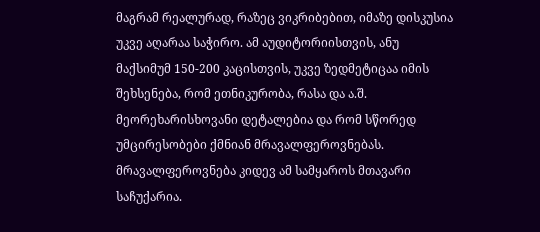მაგრამ რეალურად, რაზეც ვიკრიბებით, იმაზე დისკუსია უკვე აღარაა საჭირო. ამ აუდიტორიისთვის, ანუ მაქსიმუმ 150-200 კაცისთვის, უკვე ზედმეტიცაა იმის შეხსენება, რომ ეთნიკურობა, რასა და ა.შ. მეორეხარისხოვანი დეტალებია და რომ სწორედ უმცირესობები ქმნიან მრავალფეროვნებას. მრავალფეროვნება კიდევ ამ სამყაროს მთავარი საჩუქარია.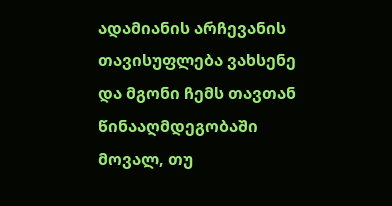ადამიანის არჩევანის თავისუფლება ვახსენე და მგონი ჩემს თავთან წინააღმდეგობაში მოვალ, თუ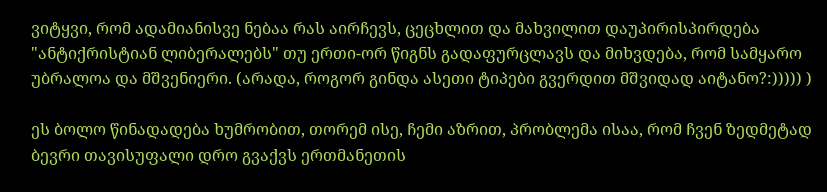ვიტყვი, რომ ადამიანისვე ნებაა რას აირჩევს, ცეცხლით და მახვილით დაუპირისპირდება "ანტიქრისტიან ლიბერალებს" თუ ერთი-ორ წიგნს გადაფურცლავს და მიხვდება, რომ სამყარო უბრალოა და მშვენიერი. (არადა, როგორ გინდა ასეთი ტიპები გვერდით მშვიდად აიტანო?:))))) )

ეს ბოლო წინადადება ხუმრობით, თორემ ისე, ჩემი აზრით, პრობლემა ისაა, რომ ჩვენ ზედმეტად ბევრი თავისუფალი დრო გვაქვს ერთმანეთის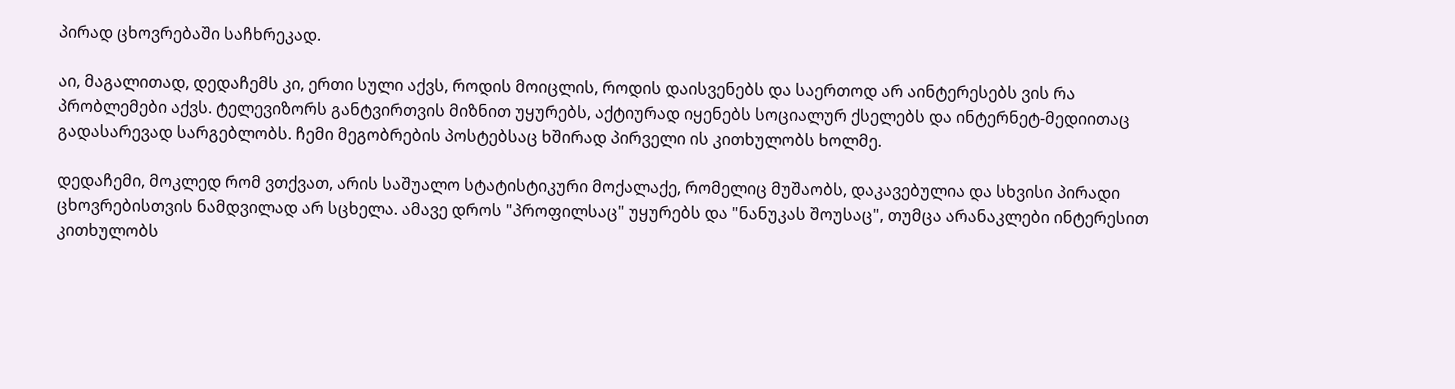პირად ცხოვრებაში საჩხრეკად.

აი, მაგალითად, დედაჩემს კი, ერთი სული აქვს, როდის მოიცლის, როდის დაისვენებს და საერთოდ არ აინტერესებს ვის რა პრობლემები აქვს. ტელევიზორს განტვირთვის მიზნით უყურებს, აქტიურად იყენებს სოციალურ ქსელებს და ინტერნეტ-მედიითაც გადასარევად სარგებლობს. ჩემი მეგობრების პოსტებსაც ხშირად პირველი ის კითხულობს ხოლმე.

დედაჩემი, მოკლედ რომ ვთქვათ, არის საშუალო სტატისტიკური მოქალაქე, რომელიც მუშაობს, დაკავებულია და სხვისი პირადი ცხოვრებისთვის ნამდვილად არ სცხელა. ამავე დროს "პროფილსაც" უყურებს და "ნანუკას შოუსაც", თუმცა არანაკლები ინტერესით კითხულობს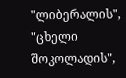"ლიბერალის", "ცხელი შოკოლადის",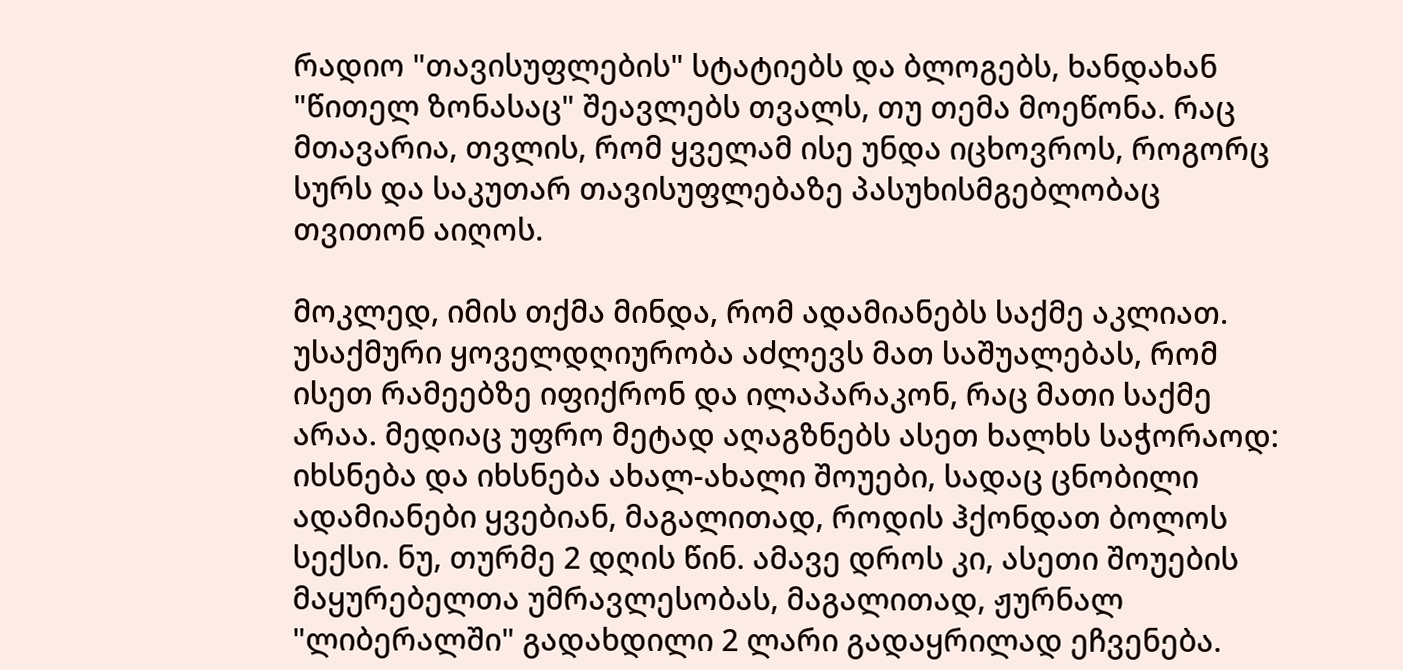რადიო "თავისუფლების" სტატიებს და ბლოგებს, ხანდახან "წითელ ზონასაც" შეავლებს თვალს, თუ თემა მოეწონა. რაც მთავარია, თვლის, რომ ყველამ ისე უნდა იცხოვროს, როგორც სურს და საკუთარ თავისუფლებაზე პასუხისმგებლობაც თვითონ აიღოს.

მოკლედ, იმის თქმა მინდა, რომ ადამიანებს საქმე აკლიათ. უსაქმური ყოველდღიურობა აძლევს მათ საშუალებას, რომ ისეთ რამეებზე იფიქრონ და ილაპარაკონ, რაც მათი საქმე არაა. მედიაც უფრო მეტად აღაგზნებს ასეთ ხალხს საჭორაოდ: იხსნება და იხსნება ახალ-ახალი შოუები, სადაც ცნობილი ადამიანები ყვებიან, მაგალითად, როდის ჰქონდათ ბოლოს სექსი. ნუ, თურმე 2 დღის წინ. ამავე დროს კი, ასეთი შოუების მაყურებელთა უმრავლესობას, მაგალითად, ჟურნალ "ლიბერალში" გადახდილი 2 ლარი გადაყრილად ეჩვენება.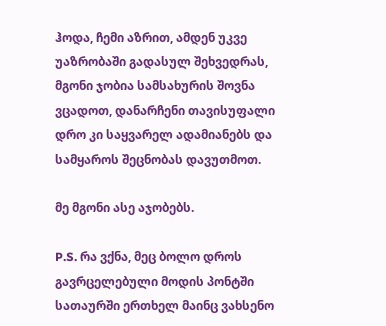ჰოდა, ჩემი აზრით, ამდენ უკვე უაზრობაში გადასულ შეხვედრას, მგონი ჯობია სამსახურის შოვნა ვცადოთ, დანარჩენი თავისუფალი დრო კი საყვარელ ადამიანებს და სამყაროს შეცნობას დავუთმოთ.

მე მგონი ასე აჯობებს.

P.S. რა ვქნა, მეც ბოლო დროს გავრცელებული მოდის პონტში სათაურში ერთხელ მაინც ვახსენო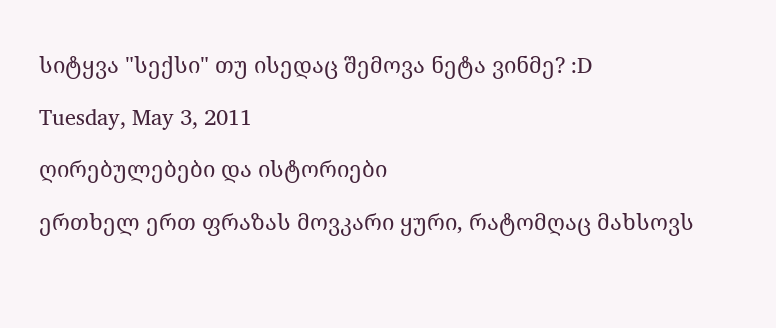სიტყვა "სექსი" თუ ისედაც შემოვა ნეტა ვინმე? :D

Tuesday, May 3, 2011

ღირებულებები და ისტორიები

ერთხელ ერთ ფრაზას მოვკარი ყური, რატომღაც მახსოვს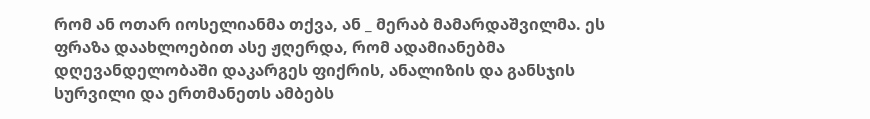რომ ან ოთარ იოსელიანმა თქვა, ან _ მერაბ მამარდაშვილმა. ეს ფრაზა დაახლოებით ასე ჟღერდა, რომ ადამიანებმა დღევანდელობაში დაკარგეს ფიქრის, ანალიზის და განსჯის სურვილი და ერთმანეთს ამბებს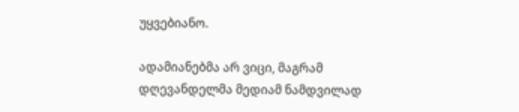უყვებიანო.

ადამიანებმა არ ვიცი, მაგრამ დღევანდელმა მედიამ ნამდვილად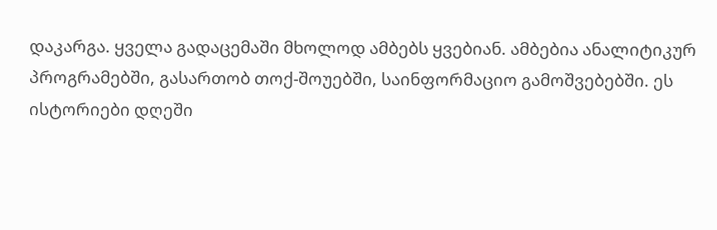დაკარგა. ყველა გადაცემაში მხოლოდ ამბებს ყვებიან. ამბებია ანალიტიკურ პროგრამებში, გასართობ თოქ-შოუებში, საინფორმაციო გამოშვებებში. ეს ისტორიები დღეში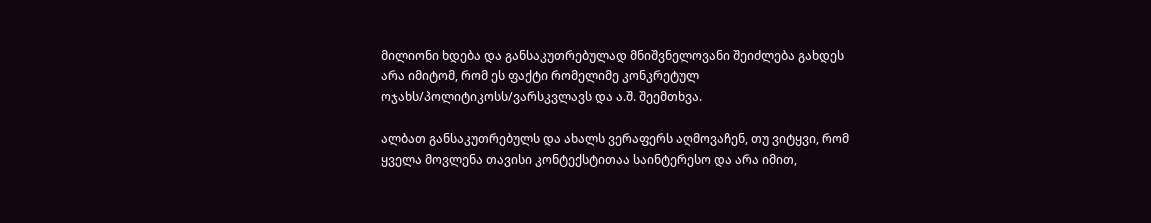მილიონი ხდება და განსაკუთრებულად მნიშვნელოვანი შეიძლება გახდეს არა იმიტომ, რომ ეს ფაქტი რომელიმე კონკრეტულ ოჯახს/პოლიტიკოსს/ვარსკვლავს და ა.შ. შეემთხვა.

ალბათ განსაკუთრებულს და ახალს ვერაფერს აღმოვაჩენ, თუ ვიტყვი, რომ ყველა მოვლენა თავისი კონტექსტითაა საინტერესო და არა იმით,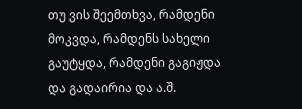თუ ვის შეემთხვა, რამდენი მოკვდა, რამდენს სახელი გაუტყდა, რამდენი გაგიჟდა და გადაირია და ა.შ.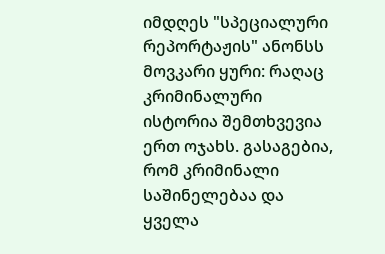იმდღეს "სპეციალური რეპორტაჟის" ანონსს მოვკარი ყური: რაღაც კრიმინალური ისტორია შემთხვევია ერთ ოჯახს. გასაგებია, რომ კრიმინალი საშინელებაა და ყველა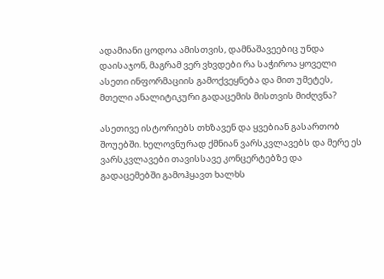ადამიანი ცოდოა ამისთვის, დამნაშავეებიც უნდა დაისაჯონ, მაგრამ ვერ ვხვდები რა საჭიროა ყოველი ასეთი ინფორმაციის გამოქვეყნება და მით უმეტეს, მთელი ანალიტიკური გადაცემის მისთვის მიძღვნა?

ასეთივე ისტორიებს თხზავენ და ყვებიან გასართობ შოუებში. ხელოვნურად ქმნიან ვარსკვლავებს და მერე ეს ვარსკვლავები თავისსავე კონცერტებზე და გადაცემებში გამოჰყავთ ხალხს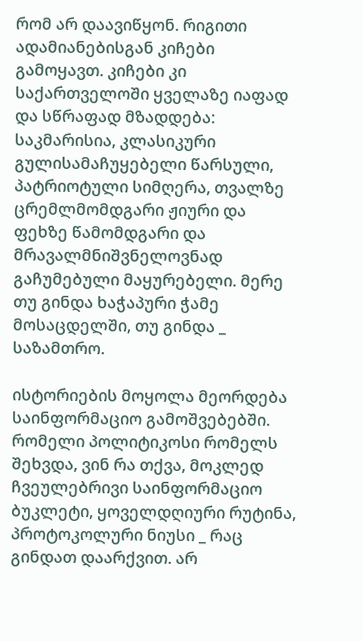რომ არ დაავიწყონ. რიგითი ადამიანებისგან კიჩები გამოყავთ. კიჩები კი საქართველოში ყველაზე იაფად და სწრაფად მზადდება: საკმარისია, კლასიკური გულისამაჩუყებელი წარსული, პატრიოტული სიმღერა, თვალზე ცრემლმომდგარი ჟიური და ფეხზე წამომდგარი და მრავალმნიშვნელოვნად გაჩუმებული მაყურებელი. მერე თუ გინდა ხაჭაპური ჭამე მოსაცდელში, თუ გინდა _ საზამთრო.

ისტორიების მოყოლა მეორდება საინფორმაციო გამოშვებებში. რომელი პოლიტიკოსი რომელს შეხვდა, ვინ რა თქვა, მოკლედ ჩვეულებრივი საინფორმაციო ბუკლეტი, ყოველდღიური რუტინა, პროტოკოლური ნიუსი _ რაც გინდათ დაარქვით. არ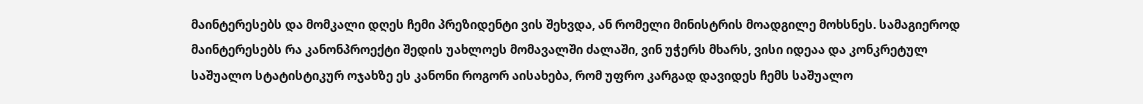მაინტერესებს და მომკალი დღეს ჩემი პრეზიდენტი ვის შეხვდა, ან რომელი მინისტრის მოადგილე მოხსნეს. სამაგიეროდ მაინტერესებს რა კანონპროექტი შედის უახლოეს მომავალში ძალაში, ვინ უჭერს მხარს, ვისი იდეაა და კონკრეტულ საშუალო სტატისტიკურ ოჯახზე ეს კანონი როგორ აისახება, რომ უფრო კარგად დავიდეს ჩემს საშუალო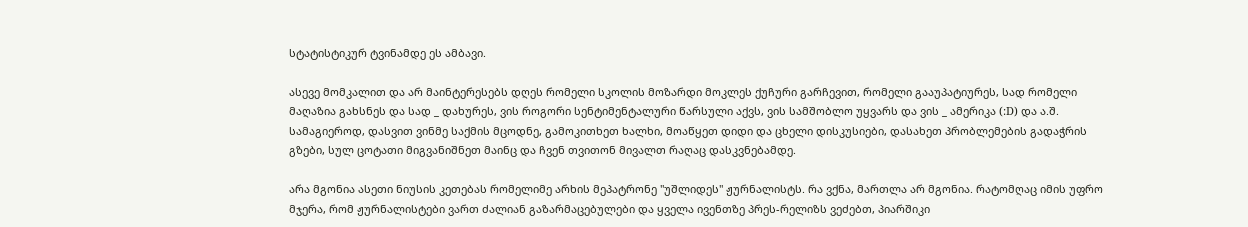სტატისტიკურ ტვინამდე ეს ამბავი.

ასევე მომკალით და არ მაინტერესებს დღეს რომელი სკოლის მოზარდი მოკლეს ქუჩური გარჩევით, რომელი გააუპატიურეს, სად რომელი მაღაზია გახსნეს და სად _ დახურეს, ვის როგორი სენტიმენტალური წარსული აქვს, ვის სამშობლო უყვარს და ვის _ ამერიკა (:D) და ა.შ. სამაგიეროდ, დასვით ვინმე საქმის მცოდნე, გამოკითხეთ ხალხი, მოაწყეთ დიდი და ცხელი დისკუსიები, დასახეთ პრობლემების გადაჭრის გზები, სულ ცოტათი მიგვანიშნეთ მაინც და ჩვენ თვითონ მივალთ რაღაც დასკვნებამდე.

არა მგონია ასეთი ნიუსის კეთებას რომელიმე არხის მეპატრონე "უშლიდეს" ჟურნალისტს. რა ვქნა, მართლა არ მგონია. რატომღაც იმის უფრო მჯერა, რომ ჟურნალისტები ვართ ძალიან გაზარმაცებულები და ყველა ივენთზე პრეს-რელიზს ვეძებთ, პიარშიკი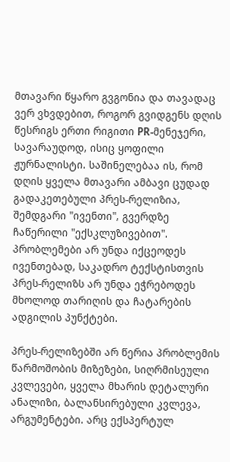მთავარი წყარო გვგონია და თავადაც ვერ ვხვდებით, როგორ გვიდგენს დღის წესრიგს ერთი რიგითი PR-მენეჯერი, სავარაუდოდ, ისიც ყოფილი ჟურნალისტი. საშინელებაა ის, რომ დღის ყველა მთავარი ამბავი ცუდად გადაკეთებული პრეს-რელიზია, შემდგარი "ივენთი", გვერდზე ჩაწერილი "ექსკლუზივებით". პრობლემები არ უნდა იქცეოდეს ივენთებად, საკადრო ტექსტისთვის პრეს-რელიზს არ უნდა ეჭრებოდეს მხოლოდ თარიღის და ჩატარების ადგილის პუნქტები.

პრეს-რელიზებში არ წერია პრობლემის წარმოშობის მიზეზები, სიღრმისეული კვლევები, ყველა მხარის დეტალური ანალიზი, ბალანსირებული კვლევა, არგუმენტები. არც ექსპერტულ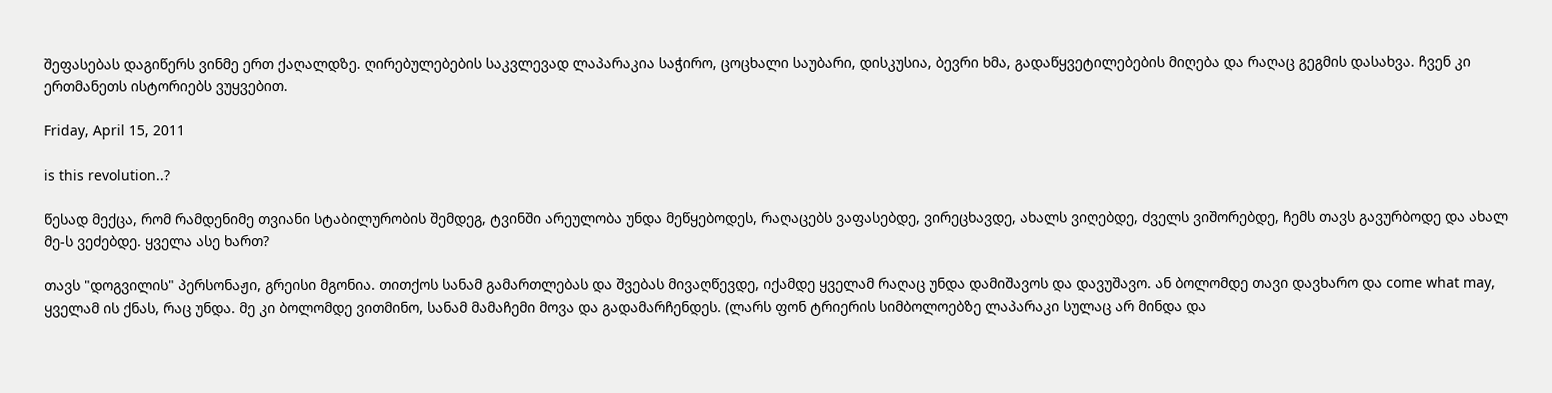შეფასებას დაგიწერს ვინმე ერთ ქაღალდზე. ღირებულებების საკვლევად ლაპარაკია საჭირო, ცოცხალი საუბარი, დისკუსია, ბევრი ხმა, გადაწყვეტილებების მიღება და რაღაც გეგმის დასახვა. ჩვენ კი ერთმანეთს ისტორიებს ვუყვებით.

Friday, April 15, 2011

is this revolution..?

წესად მექცა, რომ რამდენიმე თვიანი სტაბილურობის შემდეგ, ტვინში არეულობა უნდა მეწყებოდეს, რაღაცებს ვაფასებდე, ვირეცხავდე, ახალს ვიღებდე, ძველს ვიშორებდე, ჩემს თავს გავურბოდე და ახალ მე-ს ვეძებდე. ყველა ასე ხართ?

თავს "დოგვილის" პერსონაჟი, გრეისი მგონია. თითქოს სანამ გამართლებას და შვებას მივაღწევდე, იქამდე ყველამ რაღაც უნდა დამიშავოს და დავუშავო. ან ბოლომდე თავი დავხარო და come what may, ყველამ ის ქნას, რაც უნდა. მე კი ბოლომდე ვითმინო, სანამ მამაჩემი მოვა და გადამარჩენდეს. (ლარს ფონ ტრიერის სიმბოლოებზე ლაპარაკი სულაც არ მინდა და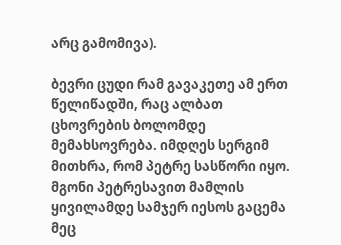არც გამომივა).

ბევრი ცუდი რამ გავაკეთე ამ ერთ წელიწადში, რაც ალბათ ცხოვრების ბოლომდე მემახსოვრება. იმდღეს სერგიმ მითხრა, რომ პეტრე სასწორი იყო. მგონი პეტრესავით მამლის ყივილამდე სამჯერ იესოს გაცემა მეც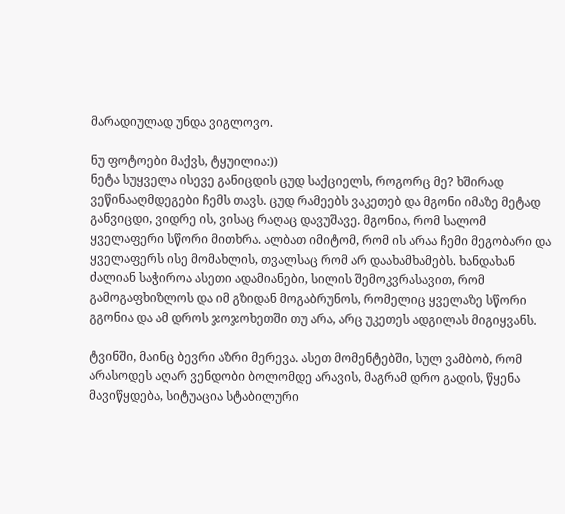მარადიულად უნდა ვიგლოვო.

ნუ ფოტოები მაქვს, ტყუილია:))
ნეტა სუყველა ისევე განიცდის ცუდ საქციელს, როგორც მე? ხშირად ვეწინააღმდეგები ჩემს თავს. ცუდ რამეებს ვაკეთებ და მგონი იმაზე მეტად განვიცდი, ვიდრე ის, ვისაც რაღაც დავუშავე. მგონია, რომ სალომ ყველაფერი სწორი მითხრა. ალბათ იმიტომ, რომ ის არაა ჩემი მეგობარი და ყველაფერს ისე მომახლის, თვალსაც რომ არ დაახამხამებს. ხანდახან ძალიან საჭიროა ასეთი ადამიანები, სილის შემოკვრასავით, რომ გამოგაფხიზლოს და იმ გზიდან მოგაბრუნოს, რომელიც ყველაზე სწორი გგონია და ამ დროს ჯოჯოხეთში თუ არა, არც უკეთეს ადგილას მიგიყვანს.

ტვინში, მაინც ბევრი აზრი მერევა. ასეთ მომენტებში, სულ ვამბობ, რომ არასოდეს აღარ ვენდობი ბოლომდე არავის, მაგრამ დრო გადის, წყენა მავიწყდება, სიტუაცია სტაბილური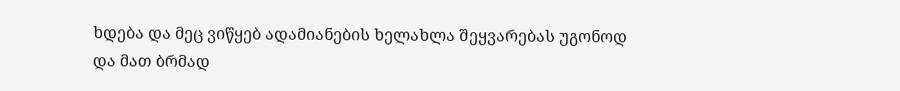ხდება და მეც ვიწყებ ადამიანების ხელახლა შეყვარებას უგონოდ და მათ ბრმად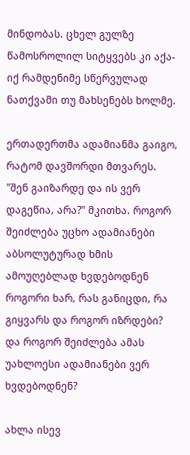მინდობას. ცხელ გულზე წამოსროლილ სიტყვებს კი აქა-იქ რამდენიმე სწერვულად ნათქვამი თუ მახსენებს ხოლმე.

ერთადერთმა ადამიანმა გაიგო, რატომ დავშორდი მთვარეს. "შენ გაიზარდე და ის ვერ დაგეწია, არა?" მკითხა. როგორ შეიძლება უცხო ადამიანები აბსოლუტურად ხმის ამოუღებლად ხვდებოდნენ როგორი ხარ, რას განიცდი, რა გიყვარს და როგორ იზრდები? და როგორ შეიძლება ამას უახლოესი ადამიანები ვერ ხვდებოდნენ?

ახლა ისევ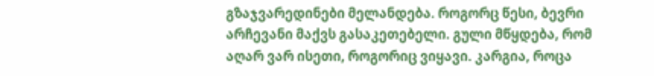გზაჯვარედინები მელანდება. როგორც წესი, ბევრი არჩევანი მაქვს გასაკეთებელი. გული მწყდება, რომ აღარ ვარ ისეთი, როგორიც ვიყავი. კარგია, როცა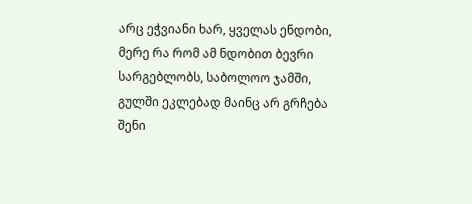არც ეჭვიანი ხარ, ყველას ენდობი, მერე რა რომ ამ ნდობით ბევრი სარგებლობს, საბოლოო ჯამში, გულში ეკლებად მაინც არ გრჩება შენი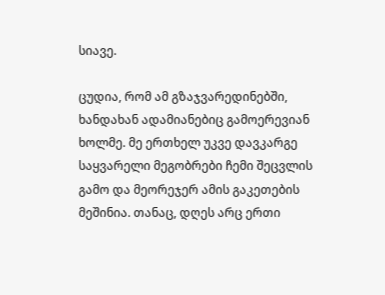სიავე.

ცუდია, რომ ამ გზაჯვარედინებში, ხანდახან ადამიანებიც გამოერევიან ხოლმე. მე ერთხელ უკვე დავკარგე საყვარელი მეგობრები ჩემი შეცვლის გამო და მეორეჯერ ამის გაკეთების მეშინია. თანაც, დღეს არც ერთი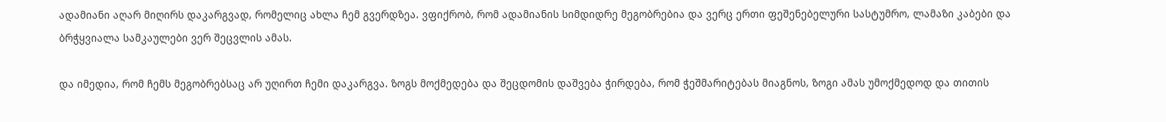ადამიანი აღარ მიღირს დაკარგვად, რომელიც ახლა ჩემ გვერდზეა. ვფიქრობ, რომ ადამიანის სიმდიდრე მეგობრებია და ვერც ერთი ფეშენებელური სასტუმრო, ლამაზი კაბები და ბრჭყვიალა სამკაულები ვერ შეცვლის ამას.

და იმედია, რომ ჩემს მეგობრებსაც არ უღირთ ჩემი დაკარგვა. ზოგს მოქმედება და შეცდომის დაშვება ჭირდება, რომ ჭეშმარიტებას მიაგნოს, ზოგი ამას უმოქმედოდ და თითის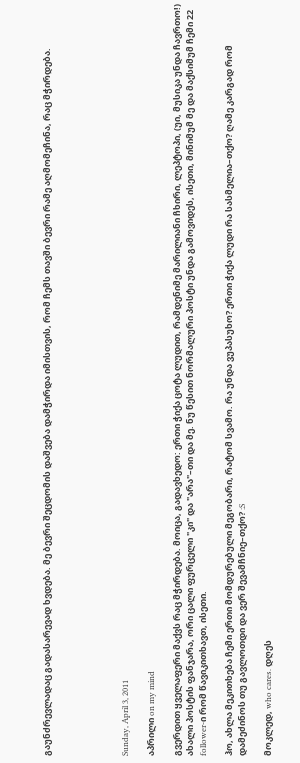გაუნძრევლადაც გადასარევად ხვდება. მე ბევრი შეცდომის დაშვება დამჭირდა იმისთვის, რომ ჩემს თავში ბევრი რამე აღმომეჩინა, რაც მჭირდება.





Sunday, April 3, 2011

აპრილი on my mind

გვერდით ყველაფერი მაქვს რაც მჭირდება. მოიცა, გადავხედო: ერთი ჭიქა ცოტა ლუდით, რამდენიმე მარილიანი ჩხირი, ლეპტოპი, (უი, მუსიკა უნდა ჩავრთო!) ახალი პოსტის ფანჯარა, ორი ცალი ფურცელი "კი" და "არა"–თი და მე. ნუ წესით ნორმალური პოსტი უნდა გამოვიდეს, ისეთი, მინიმუმ მე და მაქსიმუმ ჩემი 22 follower-ი რომ წავიკითხავთ, ისეთი.

ჰო, ახლა მეკითხება ჩემი ერთი მომდურებული მეგობარი, რატომ სვამო. რა უნდა ვუპასუხო? ერთი ჭიქა ლუდი რა სასმელია–თქო? ღამე კარგად რომ დამეძინოს თუ გავლოთდი და ვერ შევამჩნიე–თქო? :S

მოკლედ, who cares. დღეს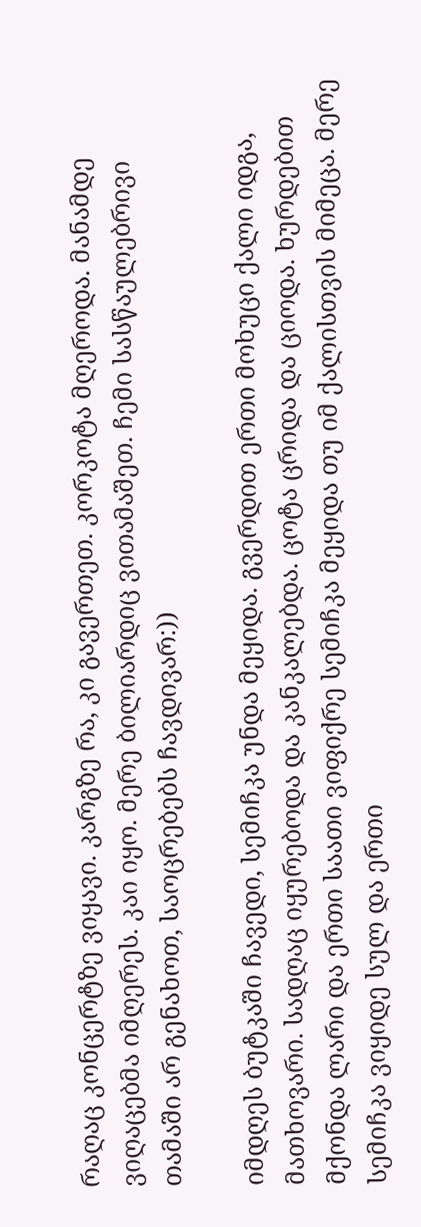რაღაც კონცერტზე ვიყავი. კარგზე რა, კი გავერთეთ. კორკოტა მღეროდა. მანამდე ვიღაცებმა იმღერეს. კაი იყო. მერე ბილიარდიც ვითამაშეთ. ჩემი სასწაულებრივი თამაში არ გენახოთ, საოცრებებს ჩავდივარ:))

იმდღეს ბუტკაში ჩავედი, სემიჩკა უნდა მეყიდა. გვერდით ერთი მოხუცი ქალი იდგა, მათხოვარი. სადღაც იყურებოდა და კანკალებდა. ცოტა ცრიდა და ციოდა. ხურდებით მქონდა ლარი და ერთი საათი ვიფიქრე სემიჩკა მეყიდა თუ იმ ქალისთვის მიმეცა. მერე სემიჩკა ვიყიდე სულ და ერთი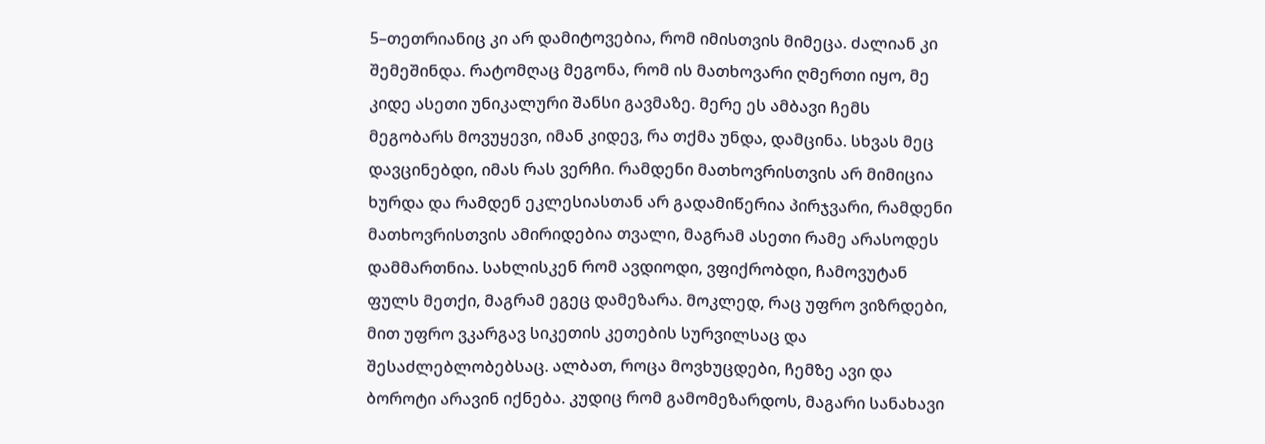5–თეთრიანიც კი არ დამიტოვებია, რომ იმისთვის მიმეცა. ძალიან კი შემეშინდა. რატომღაც მეგონა, რომ ის მათხოვარი ღმერთი იყო, მე კიდე ასეთი უნიკალური შანსი გავმაზე. მერე ეს ამბავი ჩემს მეგობარს მოვუყევი, იმან კიდევ, რა თქმა უნდა, დამცინა. სხვას მეც დავცინებდი, იმას რას ვერჩი. რამდენი მათხოვრისთვის არ მიმიცია ხურდა და რამდენ ეკლესიასთან არ გადამიწერია პირჯვარი, რამდენი მათხოვრისთვის ამირიდებია თვალი, მაგრამ ასეთი რამე არასოდეს დამმართნია. სახლისკენ რომ ავდიოდი, ვფიქრობდი, ჩამოვუტან ფულს მეთქი, მაგრამ ეგეც დამეზარა. მოკლედ, რაც უფრო ვიზრდები, მით უფრო ვკარგავ სიკეთის კეთების სურვილსაც და შესაძლებლობებსაც. ალბათ, როცა მოვხუცდები, ჩემზე ავი და ბოროტი არავინ იქნება. კუდიც რომ გამომეზარდოს, მაგარი სანახავი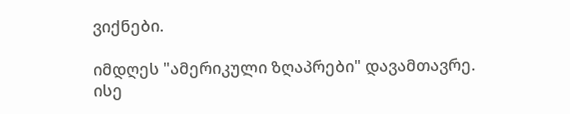ვიქნები.

იმდღეს "ამერიკული ზღაპრები" დავამთავრე. ისე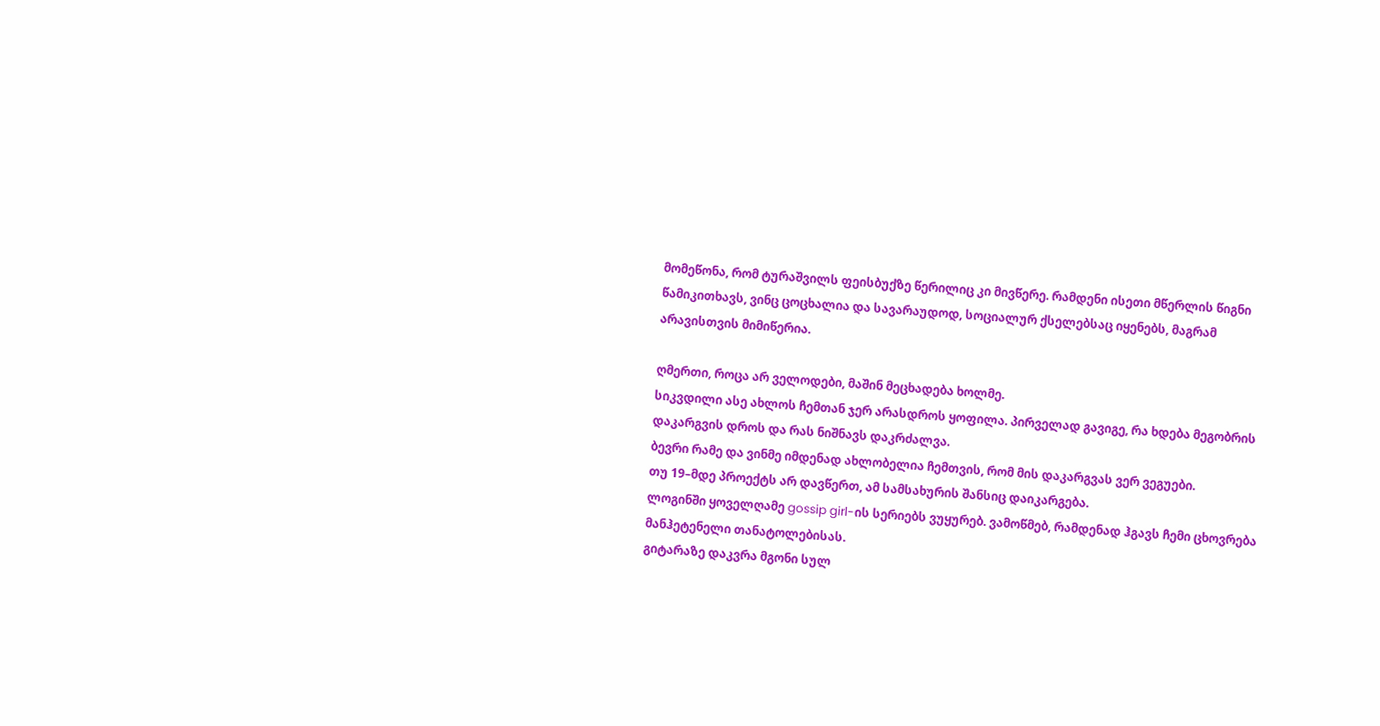მომეწონა, რომ ტურაშვილს ფეისბუქზე წერილიც კი მივწერე. რამდენი ისეთი მწერლის წიგნი წამიკითხავს, ვინც ცოცხალია და სავარაუდოდ, სოციალურ ქსელებსაც იყენებს, მაგრამ არავისთვის მიმიწერია.

ღმერთი, როცა არ ველოდები, მაშინ მეცხადება ხოლმე.
სიკვდილი ასე ახლოს ჩემთან ჯერ არასდროს ყოფილა. პირველად გავიგე, რა ხდება მეგობრის დაკარგვის დროს და რას ნიშნავს დაკრძალვა.
ბევრი რამე და ვინმე იმდენად ახლობელია ჩემთვის, რომ მის დაკარგვას ვერ ვეგუები.
თუ 19–მდე პროექტს არ დავწერთ, ამ სამსახურის შანსიც დაიკარგება.
ლოგინში ყოველღამე gossip girl-ის სერიებს ვუყურებ. ვამოწმებ, რამდენად ჰგავს ჩემი ცხოვრება მანჰეტენელი თანატოლებისას.
გიტარაზე დაკვრა მგონი სულ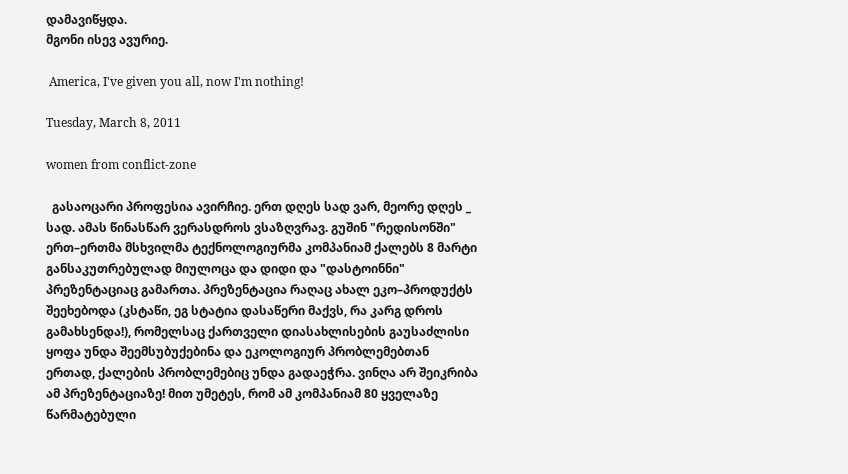დამავიწყდა.
მგონი ისევ ავურიე.

 America, I've given you all, now I'm nothing!

Tuesday, March 8, 2011

women from conflict-zone

  გასაოცარი პროფესია ავირჩიე. ერთ დღეს სად ვარ, მეორე დღეს _ სად. ამას წინასწარ ვერასდროს ვსაზღვრავ. გუშინ "რედისონში" ერთ–ერთმა მსხვილმა ტექნოლოგიურმა კომპანიამ ქალებს 8 მარტი განსაკუთრებულად მიულოცა და დიდი და "დასტოინნი" პრეზენტაციაც გამართა. პრეზენტაცია რაღაც ახალ ეკო–პროდუქტს შეეხებოდა (კსტაწი, ეგ სტატია დასაწერი მაქვს, რა კარგ დროს გამახსენდა!), რომელსაც ქართველი დიასახლისების გაუსაძლისი ყოფა უნდა შეემსუბუქებინა და ეკოლოგიურ პრობლემებთან ერთად, ქალების პრობლემებიც უნდა გადაეჭრა. ვინღა არ შეიკრიბა ამ პრეზენტაციაზე! მით უმეტეს, რომ ამ კომპანიამ 80 ყველაზე წარმატებული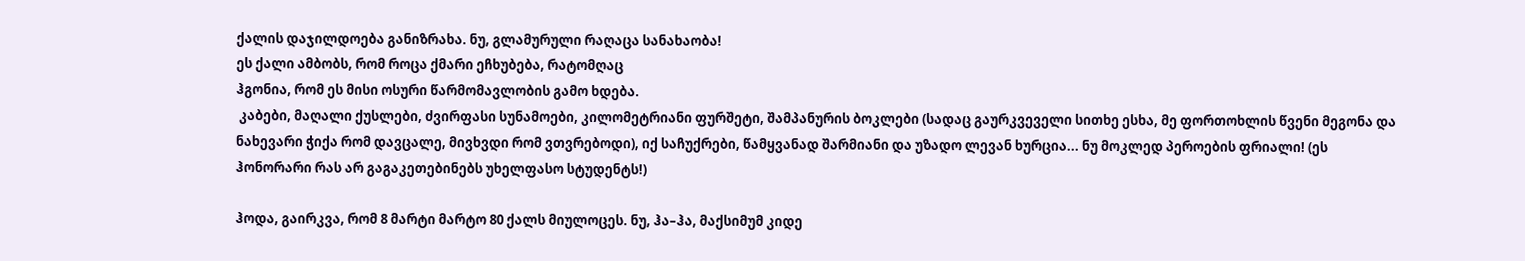ქალის დაჯილდოება განიზრახა. ნუ, გლამურული რაღაცა სანახაობა!
ეს ქალი ამბობს, რომ როცა ქმარი ეჩხუბება, რატომღაც
ჰგონია, რომ ეს მისი ოსური წარმომავლობის გამო ხდება.
 კაბები, მაღალი ქუსლები, ძვირფასი სუნამოები, კილომეტრიანი ფურშეტი, შამპანურის ბოკლები (სადაც გაურკვეველი სითხე ესხა, მე ფორთოხლის წვენი მეგონა და ნახევარი ჭიქა რომ დავცალე, მივხვდი რომ ვთვრებოდი), იქ საჩუქრები, წამყვანად შარმიანი და უზადო ლევან ხურცია... ნუ მოკლედ პეროების ფრიალი! (ეს ჰონორარი რას არ გაგაკეთებინებს უხელფასო სტუდენტს!)

ჰოდა, გაირკვა, რომ 8 მარტი მარტო 80 ქალს მიულოცეს. ნუ, ჰა–ჰა, მაქსიმუმ კიდე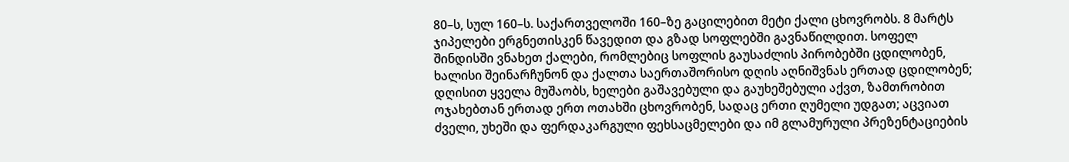80–ს, სულ 160–ს. საქართველოში 160–ზე გაცილებით მეტი ქალი ცხოვრობს. 8 მარტს ჯიპელები ერგნეთისკენ წავედით და გზად სოფლებში გავნაწილდით. სოფელ შინდისში ვნახეთ ქალები, რომლებიც სოფლის გაუსაძლის პირობებში ცდილობენ, ხალისი შეინარჩუნონ და ქალთა საერთაშორისო დღის აღნიშვნას ერთად ცდილობენ; დღისით ყველა მუშაობს, ხელები გაშავებული და გაუხეშებული აქვთ, ზამთრობით ოჯახებთან ერთად ერთ ოთახში ცხოვრობენ, სადაც ერთი ღუმელი უდგათ; აცვიათ ძველი, უხეში და ფერდაკარგული ფეხსაცმელები და იმ გლამურული პრეზენტაციების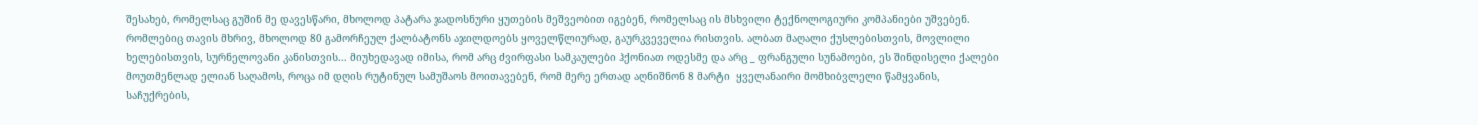შესახებ, რომელსაც გუშინ მე დავესწარი, მხოლოდ პატარა ჯადოსნური ყუთების მეშვეობით იგებენ, რომელსაც ის მსხვილი ტექნოლოგიური კომპანიები უშვებენ. რომლებიც თავის მხრივ, მხოლოდ 80 გამორჩეულ ქალბატონს აჯილდოებს ყოველწლიურად, გაურკვეველია რისთვის. ალბათ მაღალი ქუსლებისთვის, მოვლილი ხელებისთვის, სურნელოვანი კანისთვის... მიუხედავად იმისა, რომ არც ძვირფასი სამკაულები ჰქონიათ ოდესმე და არც _ ფრანგული სუნამოები, ეს შინდისელი ქალები მოუთმენლად ელიან საღამოს, როცა იმ დღის რუტინულ სამუშაოს მოითავებენ, რომ მერე ერთად აღნიშნონ 8 მარტი  ყველანაირი მომხიბვლელი წამყვანის, საჩუქრების,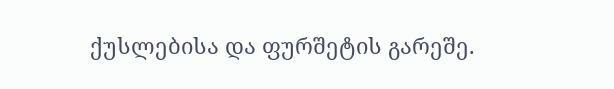ქუსლებისა და ფურშეტის გარეშე.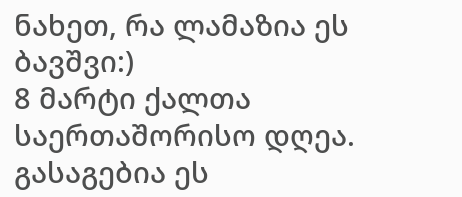ნახეთ, რა ლამაზია ეს ბავშვი:)
8 მარტი ქალთა საერთაშორისო დღეა. გასაგებია ეს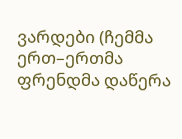ვარდები (ჩემმა ერთ–ერთმა ფრენდმა დაწერა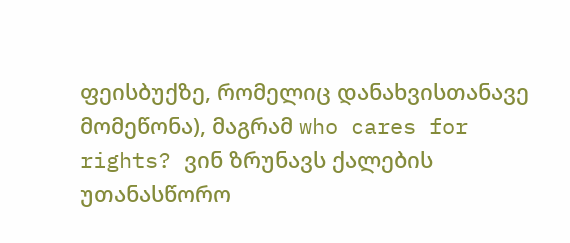ფეისბუქზე, რომელიც დანახვისთანავე მომეწონა), მაგრამ who cares for rights? ვინ ზრუნავს ქალების უთანასწორო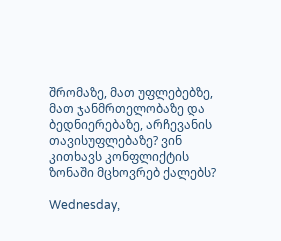შრომაზე, მათ უფლებებზე, მათ ჯანმრთელობაზე და ბედნიერებაზე, არჩევანის თავისუფლებაზე? ვინ კითხავს კონფლიქტის ზონაში მცხოვრებ ქალებს?

Wednesday,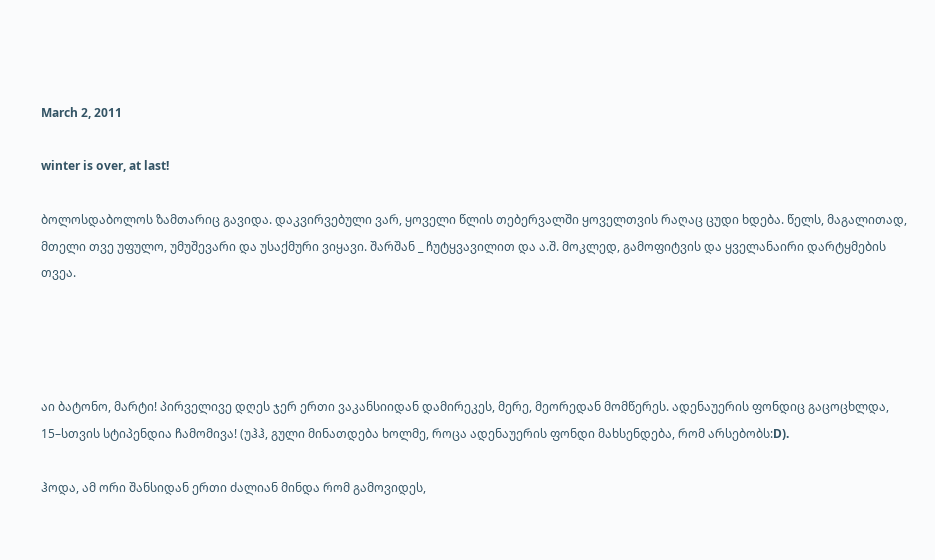March 2, 2011

winter is over, at last!

ბოლოსდაბოლოს ზამთარიც გავიდა. დაკვირვებული ვარ, ყოველი წლის თებერვალში ყოველთვის რაღაც ცუდი ხდება. წელს, მაგალითად, მთელი თვე უფულო, უმუშევარი და უსაქმური ვიყავი. შარშან _ ჩუტყვავილით და ა.შ. მოკლედ, გამოფიტვის და ყველანაირი დარტყმების თვეა.




აი ბატონო, მარტი! პირველივე დღეს ჯერ ერთი ვაკანსიიდან დამირეკეს, მერე, მეორედან მომწერეს. ადენაუერის ფონდიც გაცოცხლდა, 15–სთვის სტიპენდია ჩამომივა! (უჰჰ, გული მინათდება ხოლმე, როცა ადენაუერის ფონდი მახსენდება, რომ არსებობს:D).

ჰოდა, ამ ორი შანსიდან ერთი ძალიან მინდა რომ გამოვიდეს,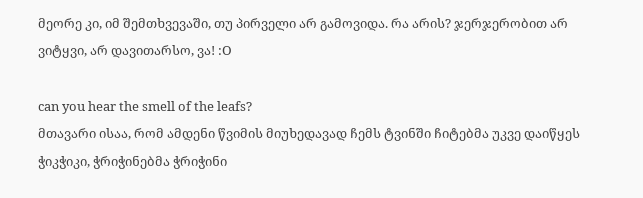მეორე კი, იმ შემთხვევაში, თუ პირველი არ გამოვიდა. რა არის? ჯერჯერობით არ ვიტყვი, არ დავითარსო, ვა! :O

can you hear the smell of the leafs?
მთავარი ისაა, რომ ამდენი წვიმის მიუხედავად ჩემს ტვინში ჩიტებმა უკვე დაიწყეს ჭიკჭიკი, ჭრიჭინებმა ჭრიჭინი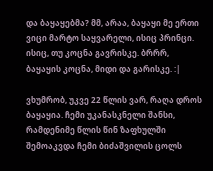და ბაყაყებმა? მმ, არაა, ბაყაყი მე ერთი ვიცი მარტო საყვარელი, ისიც პრინცი. ისიც, თუ კოცნა გავრისკე. ბრრრ, ბაყაყის კოცნა, მიდი და გარისკე. :|

ვხუმრობ, უკვე 22 წლის ვარ, რაღა დროს ბაყაყია. ჩემი უკანასკნელი შანსი, რამდენიმე წლის წინ ზაფხულში შემოაკვდა ჩემი ბიძაშვილის ცოლს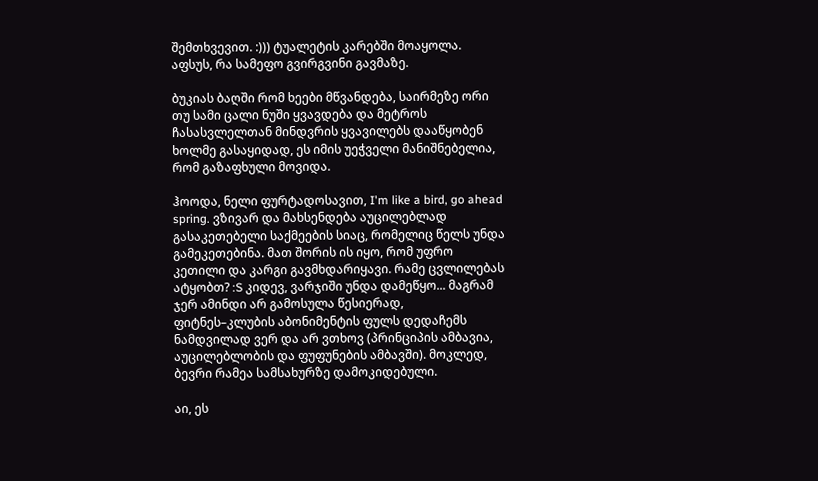შემთხვევით. :))) ტუალეტის კარებში მოაყოლა. აფსუს, რა სამეფო გვირგვინი გავმაზე.

ბუკიას ბაღში რომ ხეები მწვანდება, საირმეზე ორი თუ სამი ცალი ნუში ყვავდება და მეტროს ჩასასვლელთან მინდვრის ყვავილებს დააწყობენ ხოლმე გასაყიდად, ეს იმის უეჭველი მანიშნებელია, რომ გაზაფხული მოვიდა.

ჰოოდა, ნელი ფურტადოსავით, I'm like a bird, go ahead spring. ვზივარ და მახსენდება აუცილებლად გასაკეთებელი საქმეების სიაც, რომელიც წელს უნდა გამეკეთებინა. მათ შორის ის იყო, რომ უფრო კეთილი და კარგი გავმხდარიყავი. რამე ცვლილებას ატყობთ? :S კიდევ, ვარჯიში უნდა დამეწყო... მაგრამ ჯერ ამინდი არ გამოსულა წესიერად, ფიტნეს–კლუბის აბონიმენტის ფულს დედაჩემს ნამდვილად ვერ და არ ვთხოვ (პრინციპის ამბავია, აუცილებლობის და ფუფუნების ამბავში). მოკლედ, ბევრი რამეა სამსახურზე დამოკიდებული.

აი, ეს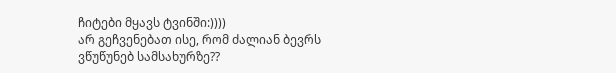ჩიტები მყავს ტვინში:))))
არ გეჩვენებათ ისე, რომ ძალიან ბევრს ვწუწუნებ სამსახურზე??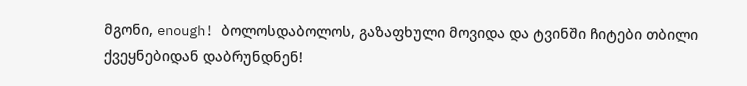მგონი, enough! ბოლოსდაბოლოს, გაზაფხული მოვიდა და ტვინში ჩიტები თბილი ქვეყნებიდან დაბრუნდნენ!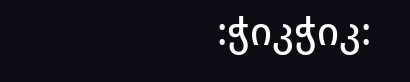:ჭიკჭიკ: